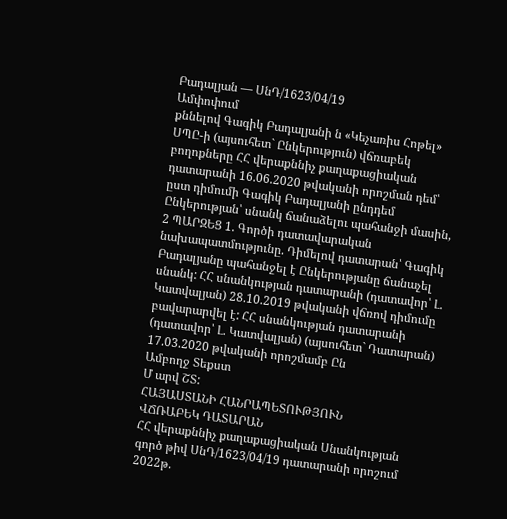Բադալյան — ՍնԴ/1623/04/19
Ամփոփում
քննելով Գագիկ Բադալյանի ն «Կեչառիս Հոթել» ՍՊԸ-ի (այսուհետ` Ընկերություն) վճռաբեկ բողոքները ՀՀ վերաքննիչ քաղաքացիական դատարանի 16.06.2020 թվականի որոշման դեմ՝ ըստ դիմումի Գագիկ Բադալյանի ընդդեմ Ընկերության՝ սնանկ ճանաձելու պահանջի մասին, 2 ՊԱՐԶԵՑ 1. Գործի դատավարական նախապատմությունը. Դիմելով դատարան՝ Գագիկ Բադալյանը պահանջել է Ընկերությանը ճանաչել սնանկ: ՀՀ սնանկության դատարանի (դատավոր՝ Լ. Կատվալյան) 28.10.2019 թվականի վճռով դիմումը բավարարվել է: ՀՀ սնանկության դատարանի (դատավոր՝ Լ. Կատվալյան) (այսուհետ` Դատարան) 17.03.2020 թվականի որոշմամբ Ըն
Ամբողջ Տեքստ
Մ արվ ՇՏ:
ՀԱՅԱՍՏԱՆԻ ՀԱՆՐԱՊԵՏՈՒԹՅՈՒՆ
ՎՃՌԱԲԵԿ ԴԱՏԱՐԱՆ
ՀՀ վերաքննիչ քաղաքացիական Սնանկության գործ թիվ ՍնԴ/1623/04/19 դատարանի որոշում 2022թ.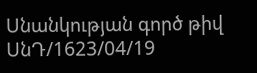Սնանկության գործ թիվ ՍնԴ/1623/04/19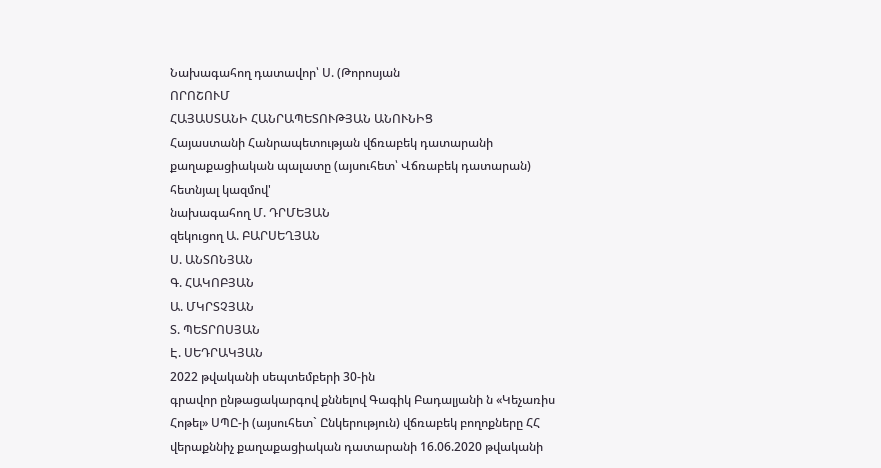Նախագահող դատավոր՝ Ս. (Թորոսյան
ՈՐՈՇՈՒՄ
ՀԱՅԱՍՏԱՆԻ ՀԱՆՐԱՊԵՏՈՒԹՅԱՆ ԱՆՈՒՆԻՑ
Հայաստանի Հանրապետության վճռաբեկ դատարանի քաղաքացիական պալատը (այսուհետ՝ Վճռաբեկ դատարան) հետնյալ կազմով'
նախագահող Մ. ԴՐՄԵՅԱՆ
զեկուցող Ա. ԲԱՐՍԵՂՅԱՆ
Ս. ԱՆՏՈՆՅԱՆ
Գ. ՀԱԿՈԲՅԱՆ
Ա. ՄԿՐՏՉՅԱՆ
Տ. ՊԵՏՐՈՍՅԱՆ
Է. ՍԵԴՐԱԿՅԱՆ
2022 թվականի սեպտեմբերի 30-ին
գրավոր ընթացակարգով քննելով Գագիկ Բադալյանի ն «Կեչառիս Հոթել» ՍՊԸ-ի (այսուհետ` Ընկերություն) վճռաբեկ բողոքները ՀՀ վերաքննիչ քաղաքացիական դատարանի 16.06.2020 թվականի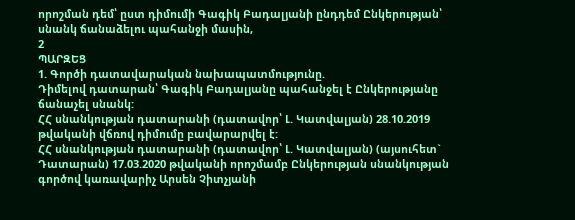որոշման դեմ՝ ըստ դիմումի Գագիկ Բադալյանի ընդդեմ Ընկերության՝ սնանկ ճանաձելու պահանջի մասին,
2
ՊԱՐԶԵՑ
1. Գործի դատավարական նախապատմությունը.
Դիմելով դատարան՝ Գագիկ Բադալյանը պահանջել է Ընկերությանը ճանաչել սնանկ:
ՀՀ սնանկության դատարանի (դատավոր՝ Լ. Կատվալյան) 28.10.2019 թվականի վճռով դիմումը բավարարվել է:
ՀՀ սնանկության դատարանի (դատավոր՝ Լ. Կատվալյան) (այսուհետ` Դատարան) 17.03.2020 թվականի որոշմամբ Ընկերության սնանկության գործով կառավարիչ Արսեն Չիտչյանի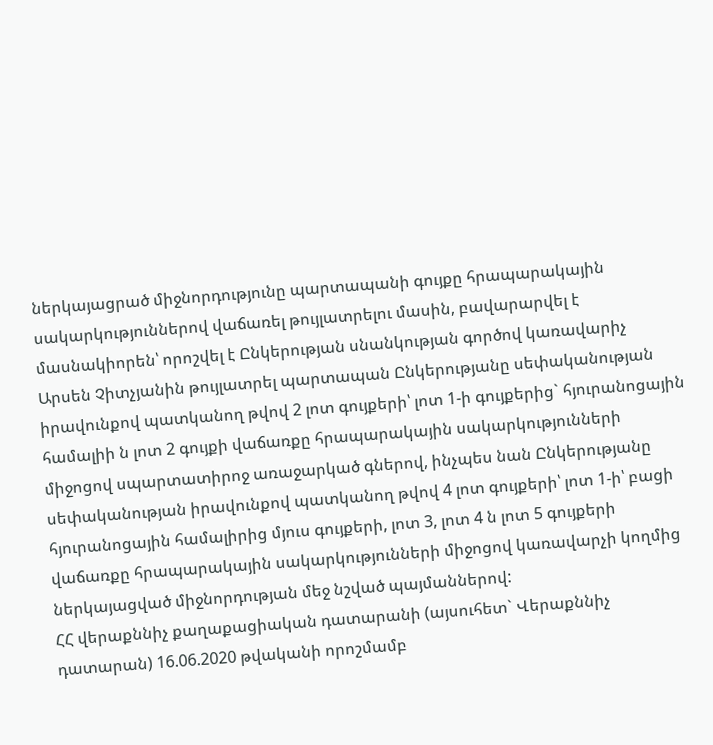ներկայացրած միջնորդությունը պարտապանի գույքը հրապարակային սակարկություններով վաճառել թույլատրելու մասին, բավարարվել է մասնակիորեն՝ որոշվել է Ընկերության սնանկության գործով կառավարիչ Արսեն Չիտչյանին թույլատրել պարտապան Ընկերությանը սեփականության իրավունքով պատկանող թվով 2 լոտ գույքերի՝ լոտ 1-ի գույքերից` հյուրանոցային համալիի ն լոտ 2 գույքի վաճառքը հրապարակային սակարկությունների միջոցով սպարտատիրոջ առաջարկած գներով, ինչպես նան Ընկերությանը սեփականության իրավունքով պատկանող թվով 4 լոտ գույքերի՝ լոտ 1-ի՝ բացի հյուրանոցային համալիրից մյուս գույքերի, լոտ 3, լոտ 4 ն լոտ 5 գույքերի վաճառքը հրապարակային սակարկությունների միջոցով կառավարչի կողմից ներկայացված միջնորդության մեջ նշված պայմաններով:
ՀՀ վերաքննիչ քաղաքացիական դատարանի (այսուհետ` Վերաքննիչ դատարան) 16.06.2020 թվականի որոշմամբ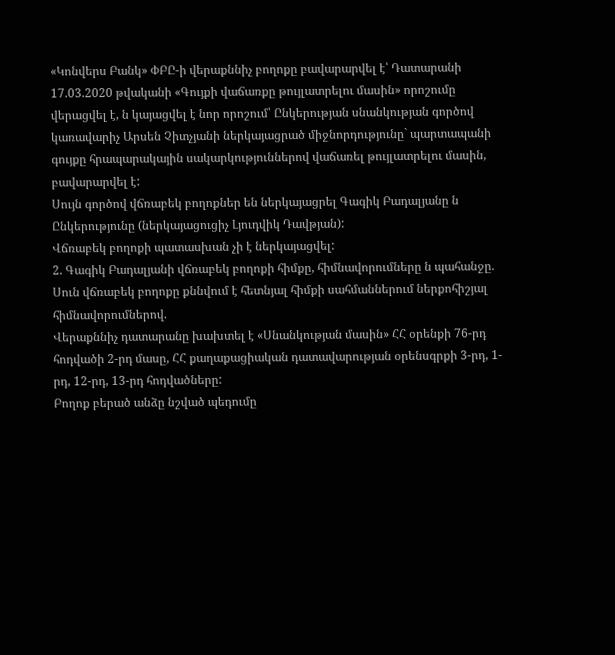«Կոնվերս Բանկ» ՓԲԸ-ի վերաքննիչ բողոքը բավարարվել է՝ Դատարանի 17.03.2020 թվականի «Գույքի վաճառքը թույլատրելու մասին» որոշումը վերացվել է, ն կայացվել է նոր որոշում՝ Ընկերության սնանկության գործով կառավարիչ Արսեն Չիտչյանի ներկայացրած միջնորդությունը` պարտապանի գույքը հրապարակային սակարկություններով վաճառել թույլատրելու մասին, բավարարվել է:
Սույն գործով վճռաբեկ բողոքներ են ներկայացրել Գագիկ Բադալյանը ն Ընկերությունը (ներկայացուցիչ Լյուդվիկ Դավթյան):
Վճռաբեկ բողոքի պատասխան չի է ներկայացվել:
2. Գագիկ Բադալյանի վճռաբեկ բողոքի հիմքը, հիմնավորումները ն պահանջը.
Սուն վճռաբեկ բողոքը քննվում է հետնյալ հիմքի սահմաններում ներքոհիշյալ հիմնավորումներով.
Վերաքննիչ դատարանը խախտել է «Սնանկության մասին» ՀՀ օրենքի 76-րդ հոդվածի 2-րդ մասը, ՀՀ քաղաքացիական դատավարության օրենսգրքի 3-րդ, 1-րդ, 12-րդ, 13-րդ հոդվածները:
Բողոք բերած անձը նշված պեդումը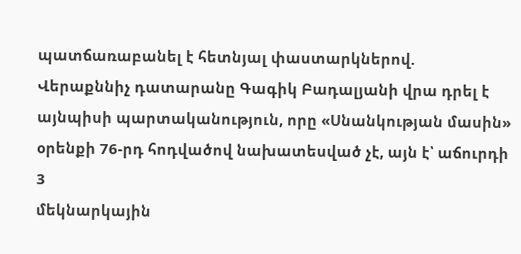պատճառաբանել է հետնյալ փաստարկներով.
Վերաքննիչ դատարանը Գագիկ Բադալյանի վրա դրել է այնպիսի պարտականություն, որը «Սնանկության մասին» օրենքի 76-րդ հոդվածով նախատեսված չէ, այն է՝ աճուրդի
3
մեկնարկային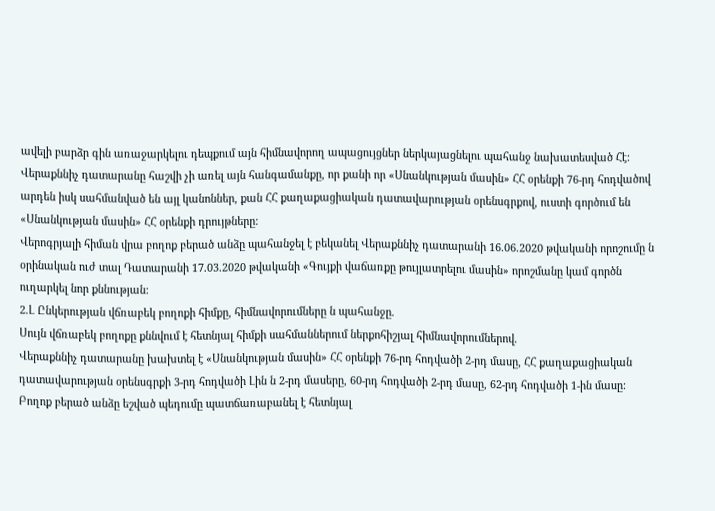ավելի բարձր գին առաջարկելու դեպքում այն հիմնավորող ապացույցներ ներկայացնելու պահանջ նախատեսված Հէ:
Վերաքննիչ դատարանը հաշվի չի առել այն հանգամանքը, որ քանի որ «Սնանկության մասին» ՀՀ օրենքի 76-րդ հոդվածով արդեն իսկ սահմանված են այլ կանոններ, քան ՀՀ քաղաքացիական դատավարության օրենսգրքով, ուստի գործում են «Սնանկության մասին» ՀՀ օրենքի դրույթները:
Վերոգրյալի հիման վրա բողոք բերած անձը պահանջել է բեկանել Վերաքննիչ դատարանի 16.06.2020 թվականի որոշումը ն օրինական ուժ տալ Դատարանի 17.03.2020 թվականի «Գույքի վաճառքը թույլատրելու մասին» որոշմանը կամ գործն ուղարկել նոր քննության:
2.Լ Ընկերության վճռաբեկ բողոքի հիմքը, հիմնավորումները ն պահանջը.
Սույն վճռաբեկ բողոքը քննվում է հետնյալ հիմքի սահմաններում ներքոհիշյալ հիմնավորումներով.
Վերաքննիչ դատարանը խախտել է «Սնանկության մասին» ՀՀ օրենքի 76-րդ հոդվածի 2-րդ մասը, ՀՀ քաղաքացիական դատավարության օրենսգրքի 3-րդ հոդվածի Լին ն 2-րդ մասերը, 60-րդ հոդվածի 2-րդ մասը, 62-րդ հոդվածի 1-ին մասը:
Բողոք բերած անձը եշված պեդումը պատճառաբանել է հետնյալ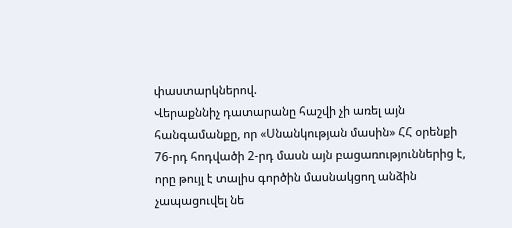փաստարկներով.
Վերաքննիչ դատարանը հաշվի չի առել այն հանգամանքը, որ «Սնանկության մասին» ՀՀ օրենքի 76-րդ հոդվածի 2-րդ մասն այն բացառություններից է, որը թույլ է տալիս գործին մասնակցող անձին չապացուվել նե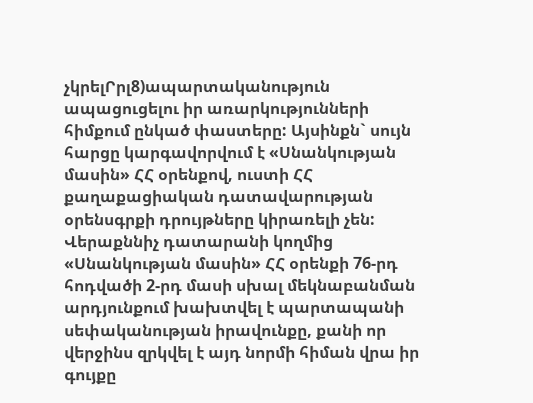չկրելՐրլ8)ապարտականություն ապացուցելու իր առարկությունների հիմքում ընկած փաստերը: Այսինքն` սույն հարցը կարգավորվում է «Սնանկության մասին» ՀՀ օրենքով, ուստի ՀՀ քաղաքացիական դատավարության օրենսգրքի դրույթները կիրառելի չեն:
Վերաքննիչ դատարանի կողմից «Սնանկության մասին» ՀՀ օրենքի 76-րդ հոդվածի 2-րդ մասի սխալ մեկնաբանման արդյունքում խախտվել է պարտապանի սեփականության իրավունքը, քանի որ վերջինս զրկվել է այդ նորմի հիման վրա իր գույքը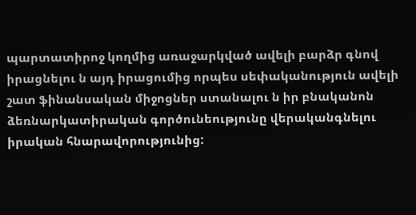պարտատիրոջ կողմից առաջարկված ավելի բարձր գնով իրացնելու ն այդ իրացումից որպես սեփականություն ավելի շատ ֆինանսական միջոցներ ստանալու ն իր բնականոն ձեռնարկատիրական գործունեությունը վերականգնելու իրական հնարավորությունից: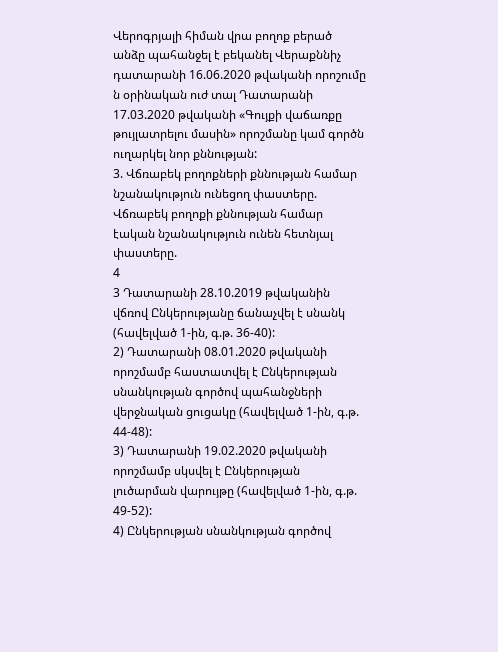Վերոգրյալի հիման վրա բողոք բերած անձը պահանջել է բեկանել Վերաքննիչ դատարանի 16.06.2020 թվականի որոշումը ն օրինական ուժ տալ Դատարանի 17.03.2020 թվականի «Գույքի վաճառքը թույլատրելու մասին» որոշմանը կամ գործն ուղարկել նոր քննության:
3. Վճռաբեկ բողոքների քննության համար նշանակություն ունեցող փաստերը.
Վճռաբեկ բողոքի քննության համար էական նշանակություն ունեն հետնյալ փաստերը.
4
3 Դատարանի 28.10.2019 թվականին վճռով Ընկերությանը ճանաչվել է սնանկ (հավելված 1-ին, գ.թ. 36-40):
2) Դատարանի 08.01.2020 թվականի որոշմամբ հաստատվել է Ընկերության սնանկության գործով պահանջների վերջնական ցուցակը (հավելված 1-ին, գ.թ. 44-48):
3) Դատարանի 19.02.2020 թվականի որոշմամբ սկսվել է Ընկերության լուծարման վարույթը (հավելված 1-ին, գ.թ. 49-52):
4) Ընկերության սնանկության գործով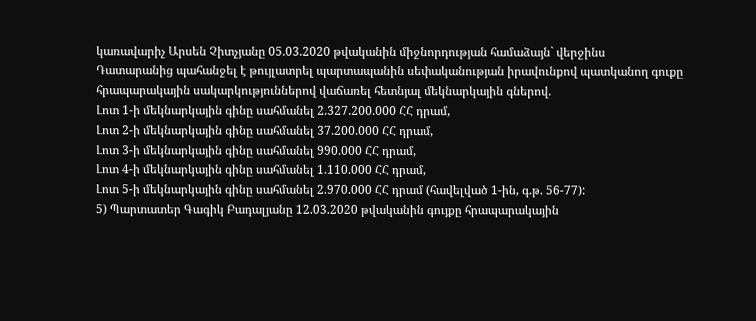կառավարիչ Արսեն Չիտչյանը 05.03.2020 թվականին միջնորդության համաձայն` վերջինս Դատարանից պահանջել է թույլատրել պարտապանին սեփականության իրավունքով պատկանող գուքը հրապարակային սակարկություններով վաճառել հետնյալ մեկնարկային գներով.
Լոտ 1-ի մեկնարկային գինը սահմանել 2.327.200.000 ՀՀ դրամ,
Լոտ 2-ի մեկնարկային գինը սահմանել 37.200.000 ՀՀ դրամ,
Լոտ 3-ի մեկնարկային գինը սահմանել 990.000 ՀՀ դրամ,
Լոտ 4-ի մեկնարկային գինը սահմանել 1.110.000 ՀՀ դրամ,
Լոտ 5-ի մեկնարկային գինը սահմանել 2.970.000 ՀՀ դրամ (հավելված 1-ին, գ.թ. 56-77):
5) Պարտատեր Գագիկ Բադալյանը 12.03.2020 թվականին գույքը հրապարակային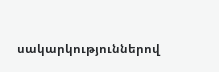սակարկություններով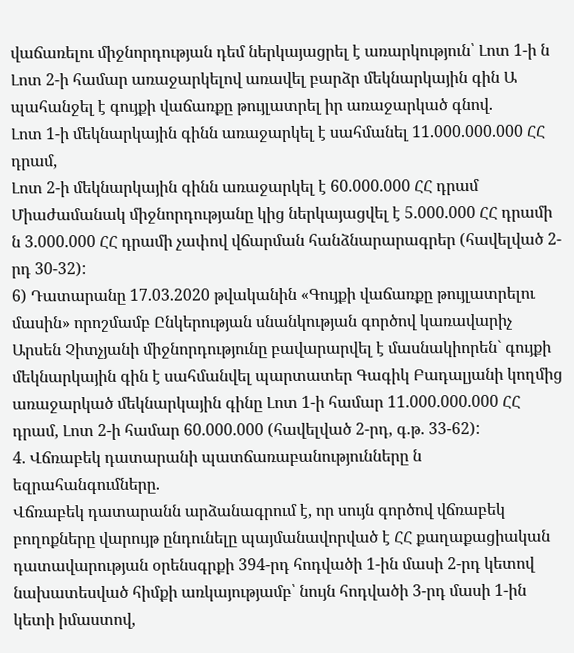վաճառելու միջնորդության դեմ ներկայացրել է առարկություն՝ Լոտ 1-ի ն Լոտ 2-ի համար առաջարկելով առավել բարձր մեկնարկային գին Ա պահանջել է գույքի վաճառքը թույլատրել իր առաջարկած գնով.
Լոտ 1-ի մեկնարկային գինն առաջարկել է սահմանել 11.000.000.000 ՀՀ դրամ,
Լոտ 2-ի մեկնարկային գինն առաջարկել է 60.000.000 ՀՀ դրամ
Միաժամանակ միջնորդությանը կից ներկայացվել է 5.000.000 ՀՀ դրամի ն 3.000.000 ՀՀ դրամի չափով վճարման հանձնարարագրեր (հավելված 2-րդ 30-32):
6) Դատարանը 17.03.2020 թվականին «Գույքի վաճառքը թույլատրելու մասին» որոշմամբ Ընկերության սնանկության գործով կառավարիչ Արսեն Չիտչյանի միջնորդությունը բավարարվել է մասնակիորեն` գույքի մեկնարկային գին է սահմանվել պարտատեր Գագիկ Բադալյանի կողմից առաջարկած մեկնարկային գինը Լոտ 1-ի համար 11.000.000.000 ՀՀ դրամ, Լոտ 2-ի համար 60.000.000 (հավելված 2-րդ, գ.թ. 33-62):
4. Վճռաբեկ դատարանի պատճառաբանությունները ն եզրահանգումները.
Վճռաբեկ դատարանն արձանագրում է, որ սույն գործով վճռաբեկ բողոքները վարույթ ընդունելը պայմանավորված է ՀՀ քաղաքացիական դատավարության օրենսգրքի 394-րդ հոդվածի 1-ին մասի 2-րդ կետով նախատեսված հիմքի առկայությամբ՝ նույն հոդվածի 3-րդ մասի 1-ին կետի իմաստով,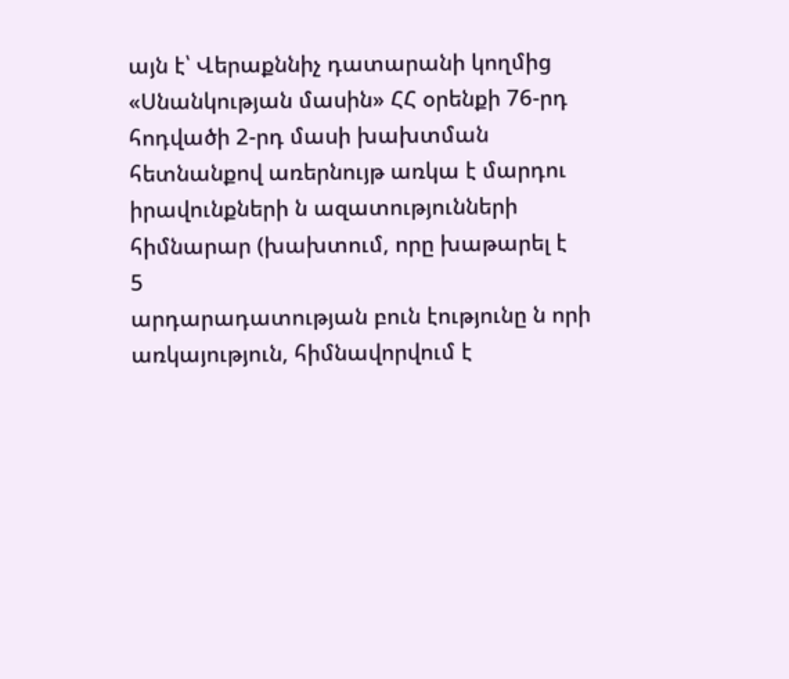այն է՝ Վերաքննիչ դատարանի կողմից «Սնանկության մասին» ՀՀ օրենքի 76-րդ հոդվածի 2-րդ մասի խախտման հետնանքով առերնույթ առկա է մարդու իրավունքների ն ազատությունների հիմնարար (խախտում, որը խաթարել է
5
արդարադատության բուն էությունը ն որի առկայություն, հիմնավորվում է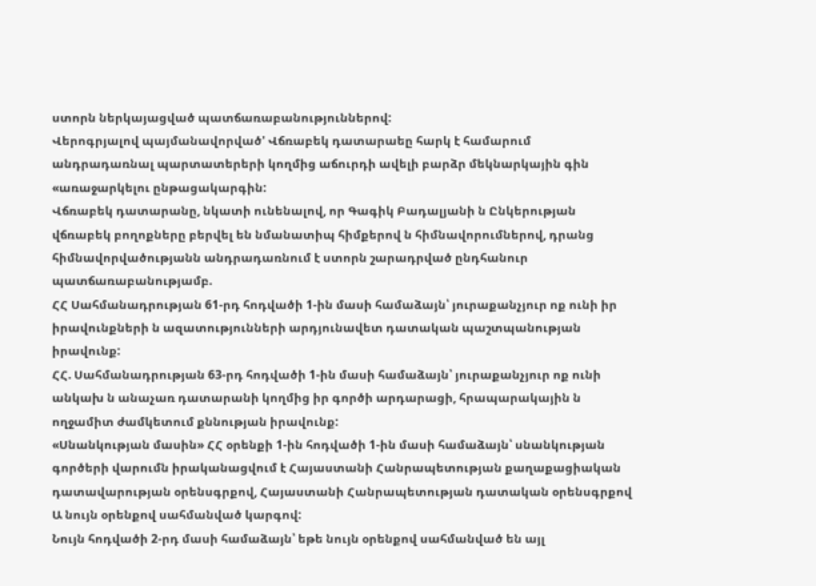ստորն ներկայացված պատճառաբանություններով:
Վերոգրյալով պայմանավորված' Վճռաբեկ դատարաեը հարկ է համարում անդրադառնալ պարտատերերի կողմից աճուրդի ավելի բարձր մեկնարկային գին «առաջարկելու ընթացակարգին:
Վճռաբեկ դատարանը, նկատի ունենալով, որ Գագիկ Բադալյանի ն Ընկերության վճռաբեկ բողոքները բերվել են նմանատիպ հիմքերով ն հիմնավորումներով, դրանց հիմնավորվածությանն անդրադառնում է ստորն շարադրված ընդհանուր պատճառաբանությամբ.
ՀՀ Սահմանադրության 61-րդ հոդվածի 1-ին մասի համաձայն՝ յուրաքանչյուր ոք ունի իր իրավունքների ն ազատությունների արդյունավետ դատական պաշտպանության իրավունք:
ՀՀ. Սահմանադրության 63-րդ հոդվածի 1-ին մասի համաձայն՝ յուրաքանչյուր ոք ունի անկախ ն անաչառ դատարանի կողմից իր գործի արդարացի, հրապարակային ն ողջամիտ ժամկետում քննության իրավունք:
«Սնանկության մասին» ՀՀ օրենքի 1-ին հոդվածի 1-ին մասի համաձայն՝ սնանկության գործերի վարումն իրականացվում է Հայաստանի Հանրապետության քաղաքացիական դատավարության օրենսգրքով, Հայաստանի Հանրապետության դատական օրենսգրքով Ա նույն օրենքով սահմանված կարգով:
Նույն հոդվածի 2-րդ մասի համաձայն՝ եթե նույն օրենքով սահմանված են այլ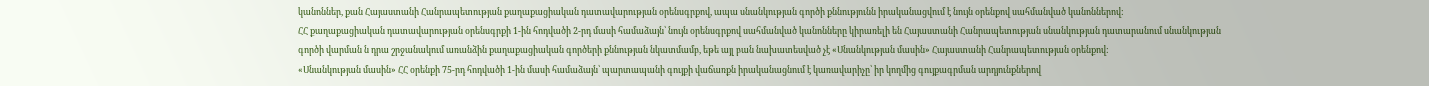կանոններ, քան Հայաստանի Հանրապետության քաղաքացիական դատավարության օրենսգրքով, ապա սնանկության գործի քննությունն իրականացվում է նույն օրենքով սահմանված կանոններով:
ՀՀ քաղաքացիական դատավարության օրենսգրքի 1-ին հոդվածի 2-րդ մասի համաձայն՝ նույն օրենսգրքով սահմանված կանոնները կիրառելի են Հայաստանի Հանրապետության սնանկության դատարանում սնանկության գործի վարման ն դրա շրջանակում առանձին քաղաքացիական գործերի քննության նկատմամբ, եթե այլ բան նախատեսված չէ «Սնանկության մասին» Հայաստանի Հանրապետության օրենքով:
«Սնանկության մասին» ՀՀ օրենքի 75-րդ հոդվածի 1-ին մասի համաձայն՝ պարտապանի գույքի վաճառքն իրականացնում է կառավարիչը՝ իր կողմից գույքագրման արդյունքներով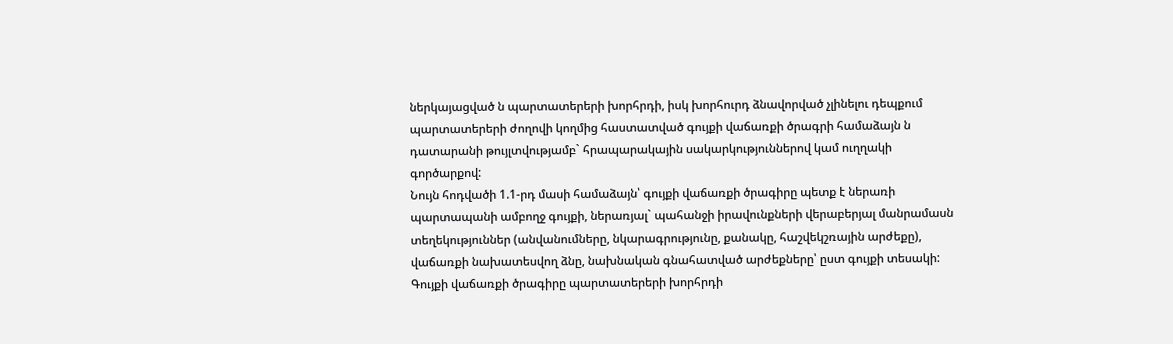ներկայացված ն պարտատերերի խորհրդի, իսկ խորհուրդ ձնավորված չլինելու դեպքում պարտատերերի ժողովի կողմից հաստատված գույքի վաճառքի ծրագրի համաձայն ն դատարանի թույլտվությամբ` հրապարակային սակարկություններով կամ ուղղակի գործարքով:
Նույն հոդվածի 1.1-րդ մասի համաձայն՝ գույքի վաճառքի ծրագիրը պետք է ներառի պարտապանի ամբողջ գույքի, ներառյալ` պահանջի իրավունքների վերաբերյալ մանրամասն տեղեկություններ (անվանումները, նկարագրությունը, քանակը, հաշվեկշռային արժեքը), վաճառքի նախատեսվող ձնը, նախնական գնահատված արժեքները՝ ըստ գույքի տեսակի: Գույքի վաճառքի ծրագիրը պարտատերերի խորհրդի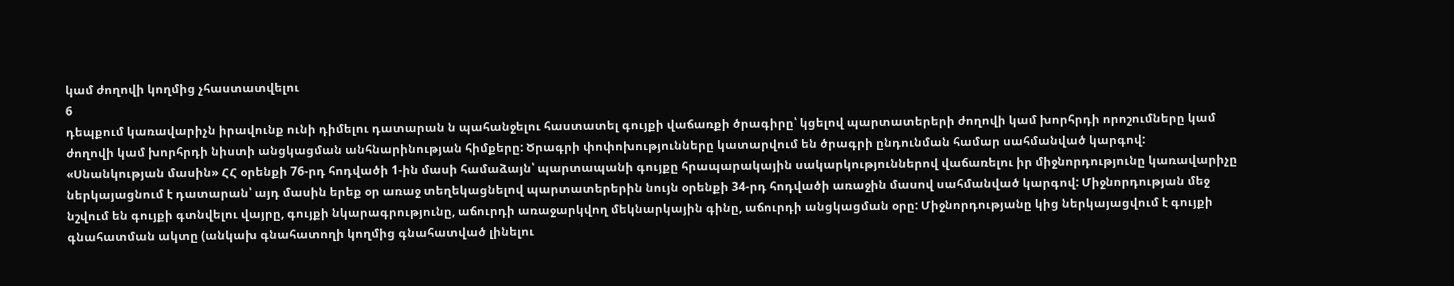կամ ժողովի կողմից չհաստատվելու
6
դեպքում կառավարիչն իրավունք ունի դիմելու դատարան ն պահանջելու հաստատել գույքի վաճառքի ծրագիրը՝ կցելով պարտատերերի ժողովի կամ խորհրդի որոշումները կամ ժողովի կամ խորհրդի նիստի անցկացման անհնարինության հիմքերը: Ծրագրի փոփոխությունները կատարվում են ծրագրի ընդունման համար սահմանված կարգով:
«Սնանկության մասին» ՀՀ օրենքի 76-րդ հոդվածի 1-ին մասի համաձայն՝ պարտապանի գույքը հրապարակային սակարկություններով վաճառելու իր միջնորդությունը կառավարիչը ներկայացնում է դատարան՝ այդ մասին երեք օր առաջ տեղեկացնելով պարտատերերին նույն օրենքի 34-րդ հոդվածի առաջին մասով սահմանված կարգով: Միջնորդության մեջ նշվում են գույքի գտնվելու վայրը, գույքի նկարագրությունը, աճուրդի առաջարկվող մեկնարկային գինը, աճուրդի անցկացման օրը: Միջնորդությանը կից ներկայացվում է գույքի գնահատման ակտը (անկախ գնահատողի կողմից գնահատված լինելու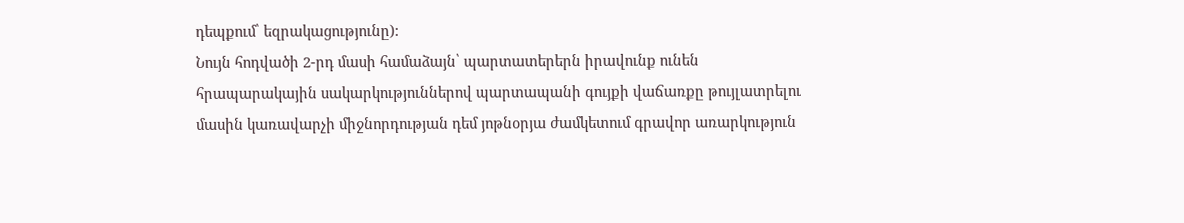դեպքում՝ եզրակացությունը):
Նույն հոդվածի 2-րդ մասի համաձայն՝ պարտատերերն իրավունք ունեն հրապարակային սակարկություններով պարտապանի գույքի վաճառքը թույլատրելու մասին կառավարչի միջնորդության դեմ յոթնօրյա ժամկետում գրավոր առարկություն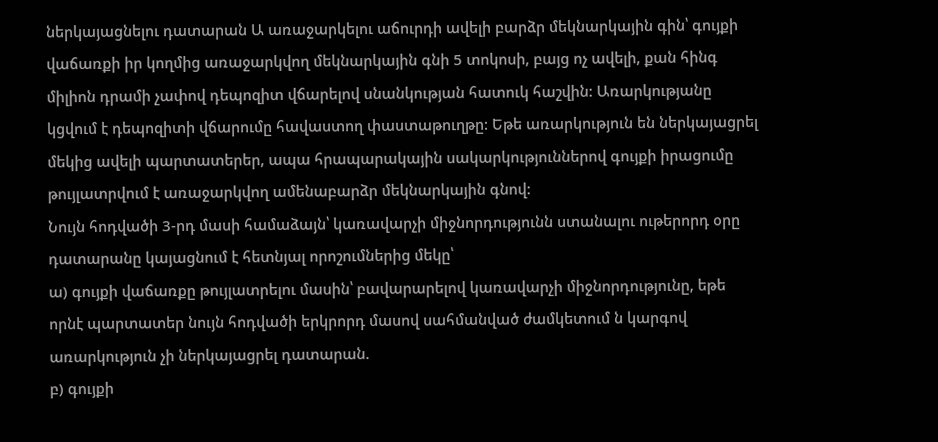ներկայացնելու դատարան Ա առաջարկելու աճուրդի ավելի բարձր մեկնարկային գին՝ գույքի վաճառքի իր կողմից առաջարկվող մեկնարկային գնի 5 տոկոսի, բայց ոչ ավելի, քան հինգ միլիոն դրամի չափով դեպոզիտ վճարելով սնանկության հատուկ հաշվին: Առարկությանը կցվում է դեպոզիտի վճարումը հավաստող փաստաթուղթը: Եթե առարկություն են ներկայացրել մեկից ավելի պարտատերեր, ապա հրապարակային սակարկություններով գույքի իրացումը թույլատրվում է առաջարկվող ամենաբարձր մեկնարկային գնով:
Նույն հոդվածի 3-րդ մասի համաձայն՝ կառավարչի միջնորդությունն ստանալու ութերորդ օրը դատարանը կայացնում է հետնյալ որոշումներից մեկը՝
ա) գույքի վաճառքը թույլատրելու մասին՝ բավարարելով կառավարչի միջնորդությունը, եթե որնէ պարտատեր նույն հոդվածի երկրորդ մասով սահմանված ժամկետում ն կարգով առարկություն չի ներկայացրել դատարան.
բ) գույքի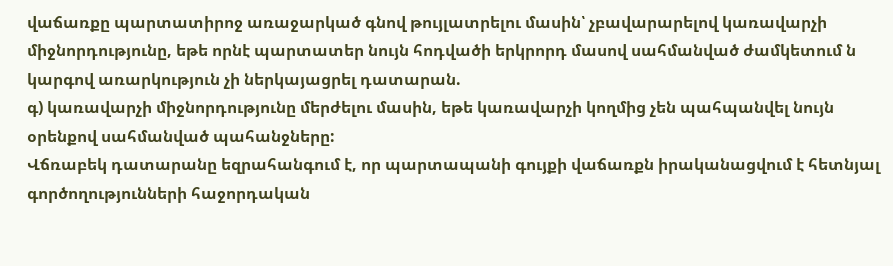վաճառքը պարտատիրոջ առաջարկած գնով թույլատրելու մասին՝ չբավարարելով կառավարչի միջնորդությունը, եթե որնէ պարտատեր նույն հոդվածի երկրորդ մասով սահմանված ժամկետում ն կարգով առարկություն չի ներկայացրել դատարան.
գ) կառավարչի միջնորդությունը մերժելու մասին, եթե կառավարչի կողմից չեն պահպանվել նույն օրենքով սահմանված պահանջները:
Վճռաբեկ դատարանը եզրահանգում է, որ պարտապանի գույքի վաճառքն իրականացվում է հետնյալ գործողությունների հաջորդական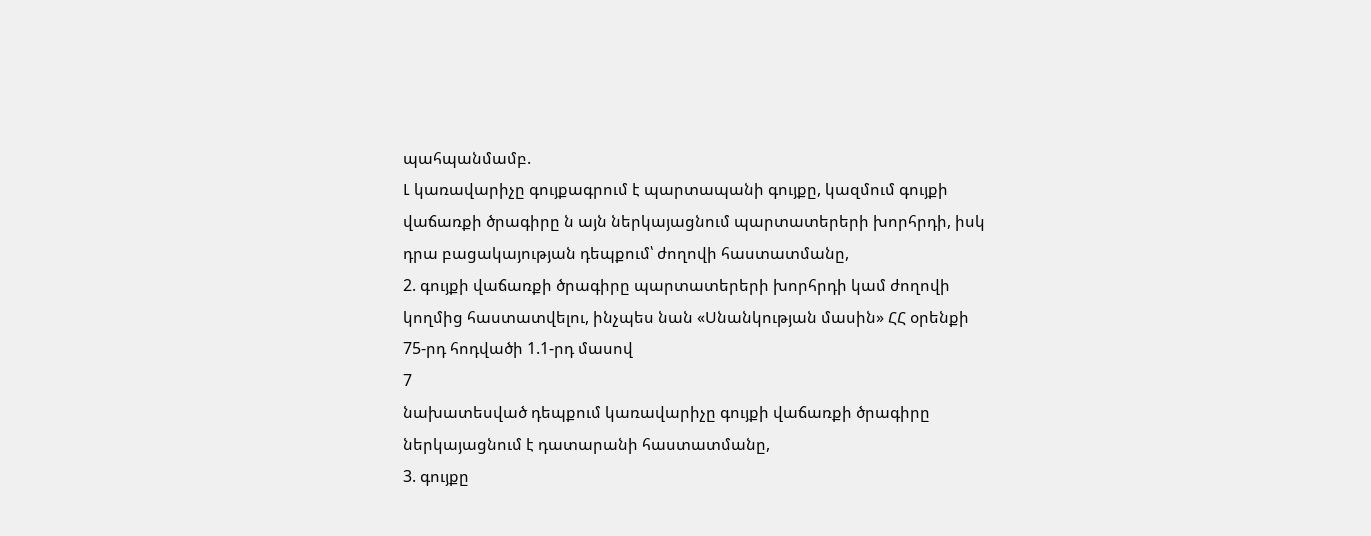պահպանմամբ.
Լ կառավարիչը գույքագրում է պարտապանի գույքը, կազմում գույքի վաճառքի ծրագիրը ն այն ներկայացնում պարտատերերի խորհրդի, իսկ դրա բացակայության դեպքում՝ ժողովի հաստատմանը,
2. գույքի վաճառքի ծրագիրը պարտատերերի խորհրդի կամ ժողովի կողմից հաստատվելու, ինչպես նան «Սնանկության մասին» ՀՀ օրենքի 75-րդ հոդվածի 1.1-րդ մասով
7
նախատեսված դեպքում կառավարիչը գույքի վաճառքի ծրագիրը ներկայացնում է դատարանի հաստատմանը,
3. գույքը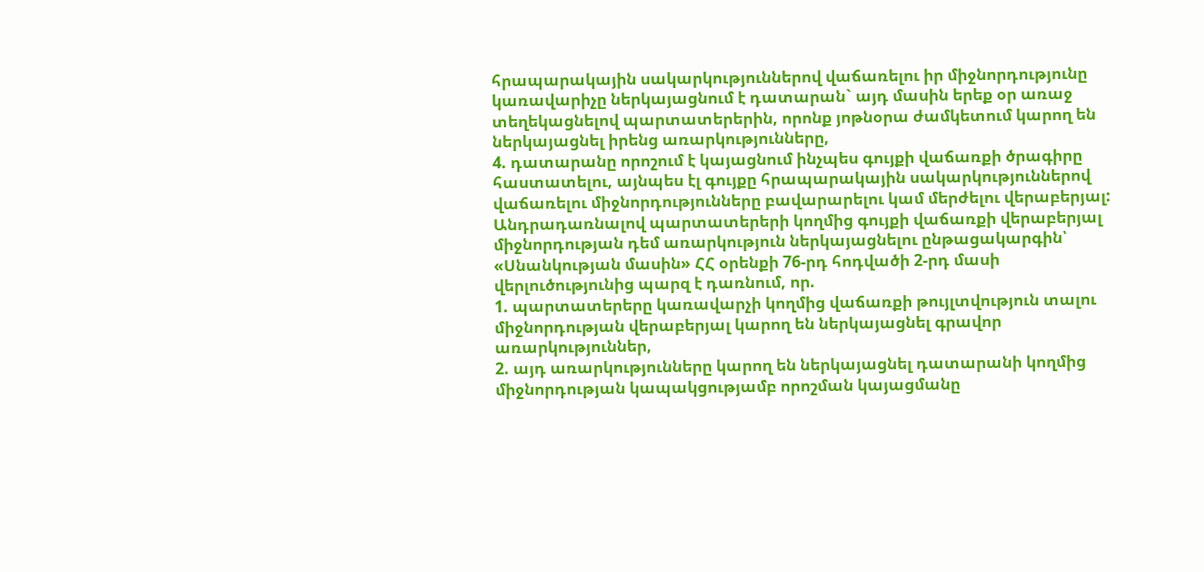հրապարակային սակարկություններով վաճառելու իր միջնորդությունը կառավարիչը ներկայացնում է դատարան` այդ մասին երեք օր առաջ տեղեկացնելով պարտատերերին, որոնք յոթնօրա ժամկետում կարող են ներկայացնել իրենց առարկությունները,
4. դատարանը որոշում է կայացնում ինչպես գույքի վաճառքի ծրագիրը հաստատելու, այնպես էլ գույքը հրապարակային սակարկություններով վաճառելու միջնորդությունները բավարարելու կամ մերժելու վերաբերյալ:
Անդրադառնալով պարտատերերի կողմից գույքի վաճառքի վերաբերյալ միջնորդության դեմ առարկություն ներկայացնելու ընթացակարգին՝ «Սնանկության մասին» ՀՀ օրենքի 76-րդ հոդվածի 2-րդ մասի վերլուծությունից պարզ է դառնում, որ.
1. պարտատերերը կառավարչի կողմից վաճառքի թույլտվություն տալու միջնորդության վերաբերյալ կարող են ներկայացնել գրավոր առարկություններ,
2. այդ առարկությունները կարող են ներկայացնել դատարանի կողմից միջնորդության կապակցությամբ որոշման կայացմանը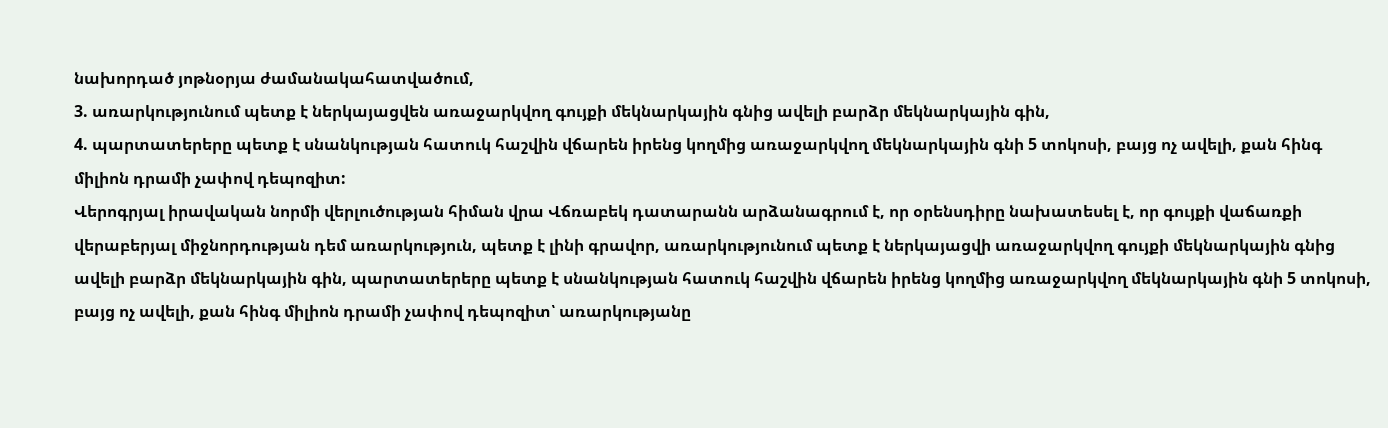նախորդած յոթնօրյա ժամանակահատվածում,
3. առարկությունում պետք է ներկայացվեն առաջարկվող գույքի մեկնարկային գնից ավելի բարձր մեկնարկային գին,
4. պարտատերերը պետք է սնանկության հատուկ հաշվին վճարեն իրենց կողմից առաջարկվող մեկնարկային գնի 5 տոկոսի, բայց ոչ ավելի, քան հինգ միլիոն դրամի չափով դեպոզիտ:
Վերոգրյալ իրավական նորմի վերլուծության հիման վրա Վճռաբեկ դատարանն արձանագրում է, որ օրենսդիրը նախատեսել է, որ գույքի վաճառքի վերաբերյալ միջնորդության դեմ առարկություն, պետք է լինի գրավոր, առարկությունում պետք է ներկայացվի առաջարկվող գույքի մեկնարկային գնից ավելի բարձր մեկնարկային գին, պարտատերերը պետք է սնանկության հատուկ հաշվին վճարեն իրենց կողմից առաջարկվող մեկնարկային գնի 5 տոկոսի, բայց ոչ ավելի, քան հինգ միլիոն դրամի չափով դեպոզիտ՝ առարկությանը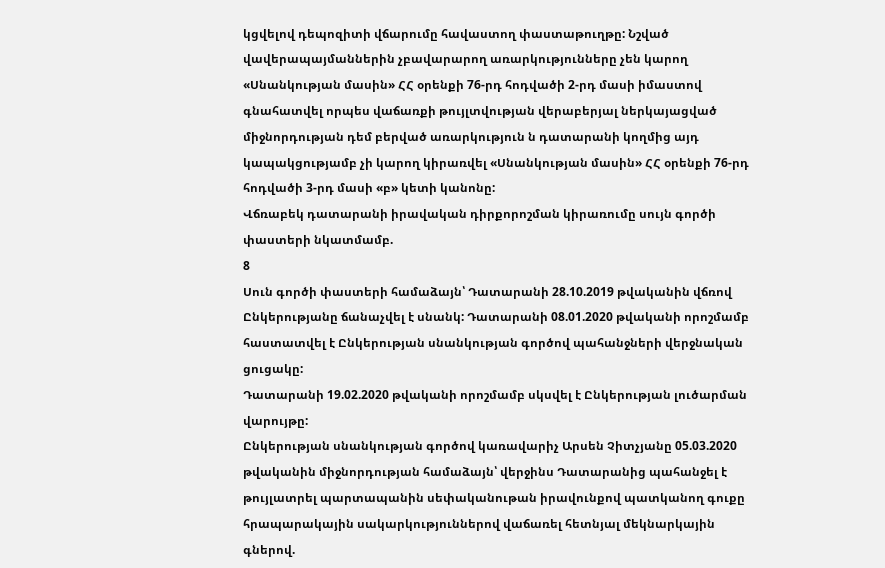կցվելով դեպոզիտի վճարումը հավաստող փաստաթուղթը: Նշված վավերապայմաններին չբավարարող առարկությունները չեն կարող «Սնանկության մասին» ՀՀ օրենքի 76-րդ հոդվածի 2-րդ մասի իմաստով գնահատվել որպես վաճառքի թույլտվության վերաբերյալ ներկայացված միջնորդության դեմ բերված առարկություն ն դատարանի կողմից այդ կապակցությամբ չի կարող կիրառվել «Սնանկության մասին» ՀՀ օրենքի 76-րդ հոդվածի 3-րդ մասի «բ» կետի կանոնը:
Վճռաբեկ դատարանի իրավական դիրքորոշման կիրառումը սույն գործի փաստերի նկատմամբ.
8
Սուն գործի փաստերի համաձայն՝ Դատարանի 28.10.2019 թվականին վճռով Ընկերությանը ճանաչվել է սնանկ: Դատարանի 08.01.2020 թվականի որոշմամբ հաստատվել է Ընկերության սնանկության գործով պահանջների վերջնական ցուցակը:
Դատարանի 19.02.2020 թվականի որոշմամբ սկսվել է Ընկերության լուծարման վարույթը:
Ընկերության սնանկության գործով կառավարիչ Արսեն Չիտչյանը 05.03.2020 թվականին միջնորդության համաձայն՝ վերջինս Դատարանից պահանջել է թույլատրել պարտապանին սեփականութան իրավունքով պատկանող գուքը հրապարակային սակարկություններով վաճառել հետնյալ մեկնարկային գներով.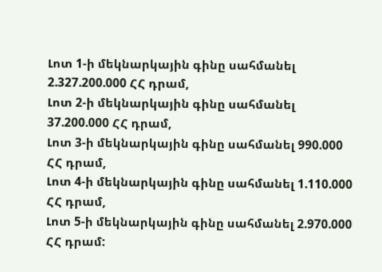Լոտ 1-ի մեկնարկային գինը սահմանել 2.327.200.000 ՀՀ դրամ,
Լոտ 2-ի մեկնարկային գինը սահմանել 37.200.000 ՀՀ դրամ,
Լոտ 3-ի մեկնարկային գինը սահմանել 990.000 ՀՀ դրամ,
Լոտ 4-ի մեկնարկային գինը սահմանել 1.110.000 ՀՀ դրամ,
Լոտ 5-ի մեկնարկային գինը սահմանել 2.970.000 ՀՀ դրամ: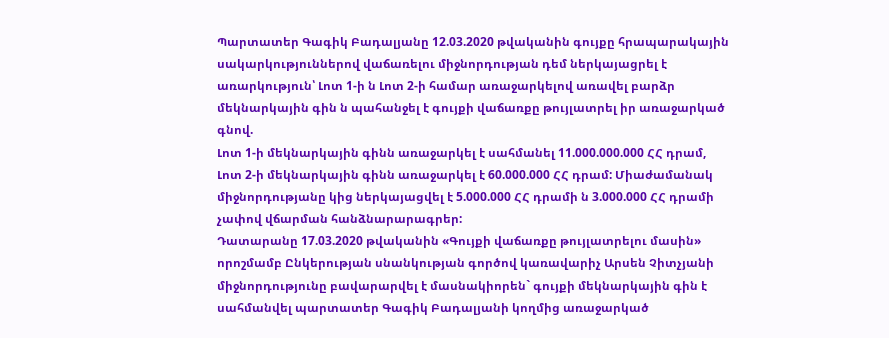Պարտատեր Գագիկ Բադալյանը 12.03.2020 թվականին գույքը հրապարակային սակարկություններով վաճառելու միջնորդության դեմ ներկայացրել է առարկություն՝ Լոտ 1-ի ն Լոտ 2-ի համար առաջարկելով առավել բարձր մեկնարկային գին ն պահանջել է գույքի վաճառքը թույլատրել իր առաջարկած գնով.
Լոտ 1-ի մեկնարկային գինն առաջարկել է սահմանել 11.000.000.000 ՀՀ դրամ,
Լոտ 2-ի մեկնարկային գինն առաջարկել է 60.000.000 ՀՀ դրամ: Միաժամանակ միջնորդությանը կից ներկայացվել է 5.000.000 ՀՀ դրամի ն 3.000.000 ՀՀ դրամի չափով վճարման հանձնարարագրեր:
Դատարանը 17.03.2020 թվականին «Գույքի վաճառքը թույլատրելու մասին» որոշմամբ Ընկերության սնանկության գործով կառավարիչ Արսեն Չիտչյանի միջնորդությունը բավարարվել է մասնակիորեն` գույքի մեկնարկային գին է սահմանվել պարտատեր Գագիկ Բադալյանի կողմից առաջարկած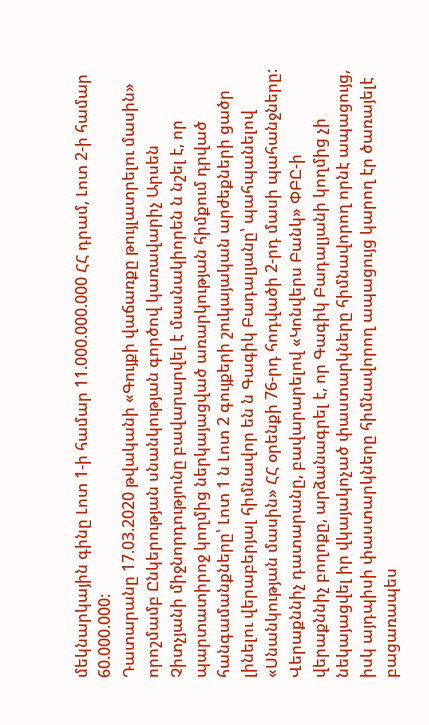մեկնարկային գինը Լոտ 1-ի համար 11.000.000.000 ՀՀ դրամ, Լոտ 2-ի համար 60.000.000:
Դատարանը 17.03.2020 թվականի «Գույքի վաճառքը թույլատրելու մասին» որոշմամբ Ընկերության սնանկության գործով կառավարիչ Արսեն Չիտչյանի միջնորդությունը բավարարվել է մասնակիորեն ն նշել է, որ պարտատիրոջ կողմից ներկայացված առարկության հիմքում դրված հանգամանքները՝ Լոտ 1 ն Լոտ 2 գույքերի շուկայական արժեքների ցածր լինելու վերաբերյալ հիմնավոր են ն Գագիկ Բադալյանը՝ պահպանելով «Սնանկության մասին» ՀՀ օրենքի 76-րդ հոդվածի 2-րդ մասի պահանջները:
Վերաքննիչ դատարանը, բավարարելով «Կոնվերս Բանկ» ՓԲԸ-ի վերաքննիչ բողոքը, արձանագրել է, որ Գագիկ Բադալյանի կողմից չի նեկայացվել իր վկայակոչած փաստարկները հիմնավորող որնէ ապացույց, իսկ այդպիսի փաստարկները հիմնավորող ապացույց կարող էր ծառայելէ բացառապես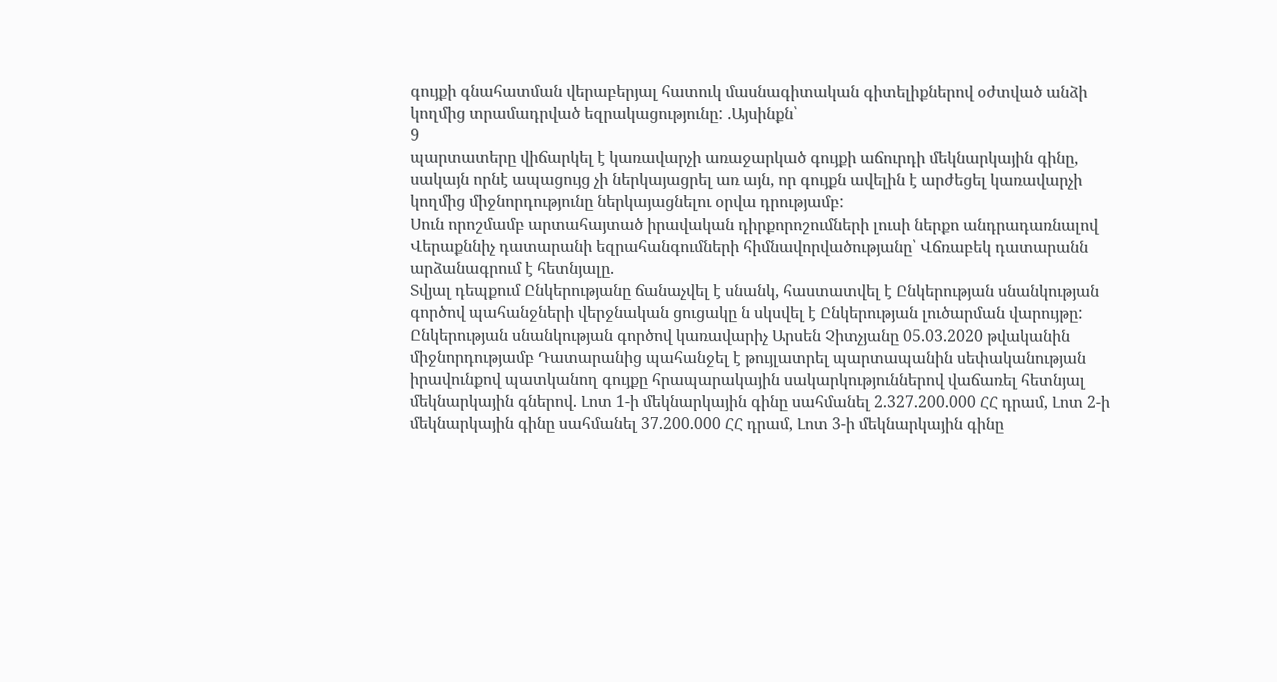գույքի գնահատման վերաբերյալ հատուկ մասնագիտական գիտելիքներով օժտված անձի կողմից տրամադրված եզրակացությունը: .Այսինքն՝
9
պարտատերը վիճարկել է կառավարչի առաջարկած գույքի աճուրդի մեկնարկային գինը, սակայն որնէ ապացույց չի ներկայացրել առ այն, որ գույքն ավելին է արժեցել կառավարչի կողմից միջնորդությունը ներկայացնելու օրվա դրությամբ:
Սուն որոշմամբ արտահայտած իրավական դիրքորոշումների լուսի ներքո անդրադառնալով Վերաքննիչ դատարանի եզրահանգումների հիմնավորվածությանը՝ Վճռաբեկ դատարանն արձանագրում է հետնյալը.
Տվյալ դեպքում Ընկերությանը ճանաչվել է սնանկ, հաստատվել է Ընկերության սնանկության գործով պահանջների վերջնական ցուցակը ն սկսվել է Ընկերության լուծարման վարույթը: Ընկերության սնանկության գործով կառավարիչ Արսեն Չիտչյանը 05.03.2020 թվականին միջնորդությամբ Դատարանից պահանջել է թույլատրել պարտապանին սեփականության իրավունքով պատկանող գույքը հրապարակային սակարկություններով վաճառել հետնյալ մեկնարկային գներով. Լոտ 1-ի մեկնարկային գինը սահմանել 2.327.200.000 ՀՀ դրամ, Լոտ 2-ի մեկնարկային գինը սահմանել 37.200.000 ՀՀ դրամ, Լոտ 3-ի մեկնարկային գինը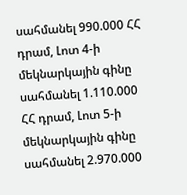սահմանել 990.000 ՀՀ դրամ, Լոտ 4-ի մեկնարկային գինը սահմանել 1.110.000 ՀՀ դրամ, Լոտ 5-ի մեկնարկային գինը սահմանել 2.970.000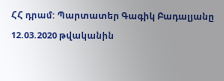ՀՀ դրամ: Պարտատեր Գագիկ Բադալյանը 12.03.2020 թվականին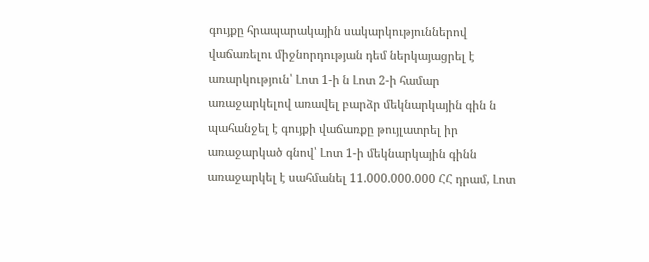գույքը հրապարակային սակարկություններով վաճառելու միջնորդության դեմ ներկայացրել է առարկություն՝ Լոտ 1-ի ն Լոտ 2-ի համար առաջարկելով առավել բարձր մեկնարկային գին ն պահանջել է գույքի վաճառքը թույլատրել իր առաջարկած գնով՝ Լոտ 1-ի մեկնարկային գինն առաջարկել է սահմանել 11.000.000.000 ՀՀ դրամ, Լոտ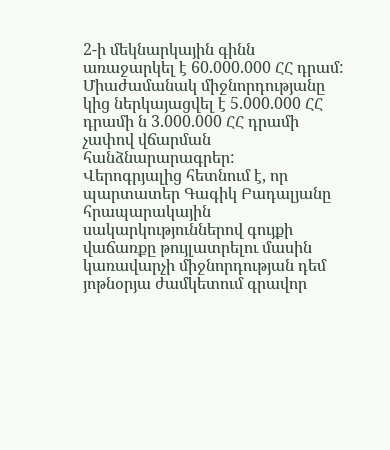2-ի մեկնարկային գինն առաջարկել է 60.000.000 ՀՀ դրամ: Միաժամանակ միջնորդությանը կից ներկայացվել է 5.000.000 ՀՀ դրամի ն 3.000.000 ՀՀ դրամի չափով վճարման հանձնարարագրեր:
Վերոգրյալից հետնում է, որ պարտատեր Գագիկ Բադալյանը հրապարակային սակարկություններով գույքի վաճառքը թույլատրելու մասին կառավարչի միջնորդության դեմ յոթնօրյա ժամկետում գրավոր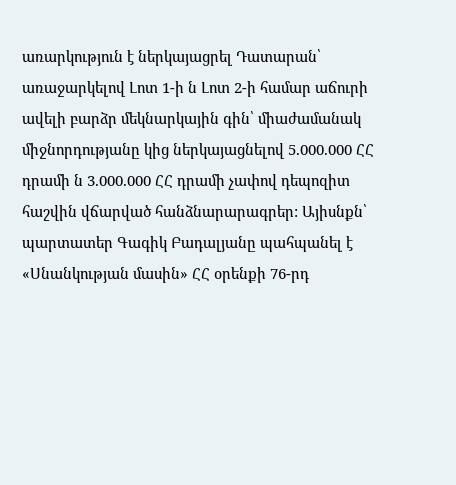առարկություն է ներկայացրել Դատարան՝ առաջարկելով Լոտ 1-ի ն Լոտ 2-ի համար աճուրի ավելի բարձր մեկնարկային գին՝ միաժամանակ միջնորդությանը կից ներկայացնելով 5.000.000 ՀՀ դրամի ն 3.000.000 ՀՀ դրամի չափով դեպոզիտ հաշվին վճարված հանձնարարագրեր: Այիսնքն՝ պարտատեր Գագիկ Բադալյանը պահպանել է «Սնանկության մասին» ՀՀ օրենքի 76-րդ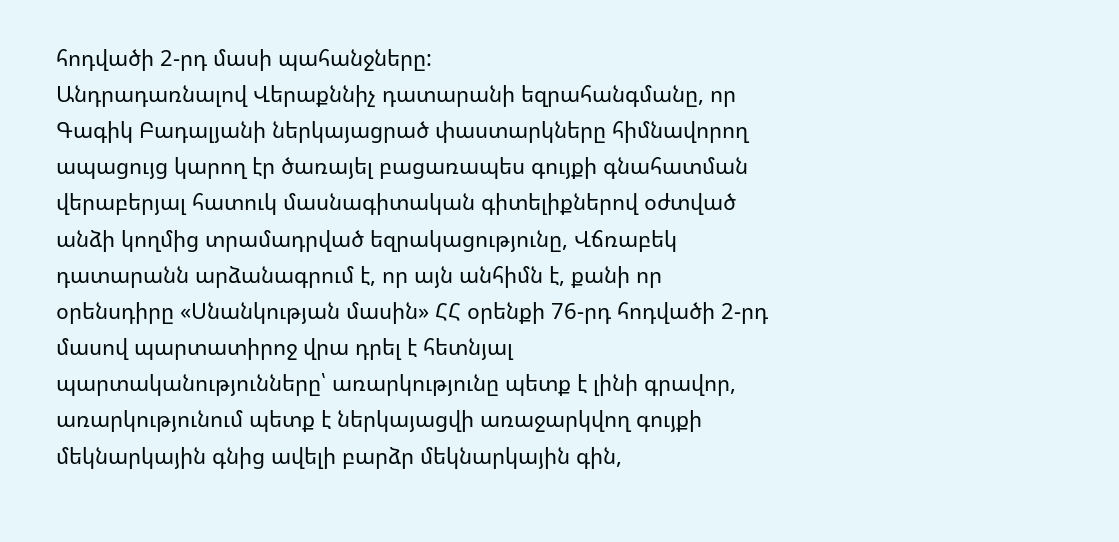հոդվածի 2-րդ մասի պահանջները:
Անդրադառնալով Վերաքննիչ դատարանի եզրահանգմանը, որ Գագիկ Բադալյանի ներկայացրած փաստարկները հիմնավորող ապացույց կարող էր ծառայել բացառապես գույքի գնահատման վերաբերյալ հատուկ մասնագիտական գիտելիքներով օժտված անձի կողմից տրամադրված եզրակացությունը, Վճռաբեկ դատարանն արձանագրում է, որ այն անհիմն է, քանի որ օրենսդիրը «Սնանկության մասին» ՀՀ օրենքի 76-րդ հոդվածի 2-րդ մասով պարտատիրոջ վրա դրել է հետնյալ պարտականությունները՝ առարկությունը պետք է լինի գրավոր, առարկությունում պետք է ներկայացվի առաջարկվող գույքի մեկնարկային գնից ավելի բարձր մեկնարկային գին,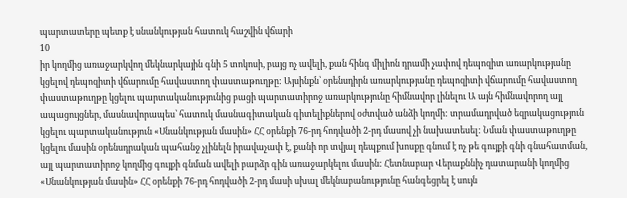պարտատերը պետք է սնանկության հատուկ հաշվին վճարի
10
իր կողմից առաջարկվող մեկնարկային գնի 5 տոկոսի, բայց ոչ ավելի, քան հինգ միլիոն դրամի չափով դեպոզիտ առարկությանը կցելով դեպոզիտի վճարումը հավաստող փաստաթուղթը: Այսինքն՝ օրենսդիրն առարկությանը դեպոզիտի վճարումը հավաստող փաստաթուղթը կցելու պարտականությունից բացի պարտատիրոջ առարկությունը հիմնավոր լինելու Ա այն հիմնավորող այլ ապացույցներ, մասնավորապես՝ հատուկ մասնագիտական գիտելիքներով օժտված անձի կողմի: տրամադրված եզրակացություն կցելու պարտականություն «Սնանկության մասին» ՀՀ օրենքի 76-րդ հոդվածի 2-րդ մասով չի նախատեսել: Նման փաստաթուղթը կցելու մասին օրենսդրական պահանջ չլինելն իրավաչափ է, քանի որ տվյալ դեպքում խոսքը գնում է ոչ թե գույքի գնի գնահատման, այլ պարտատիրոջ կողմից գույքի գնման ավելի բարձր գին առաջարկելու մասին: Հետնաբար Վերաքննիչ դատարանի կողմից «Սնանկության մասին» ՀՀ օրենքի 76-րդ հոդվածի 2-րդ մասի սխալ մեկնաբանությունը հանգեցրել է սույն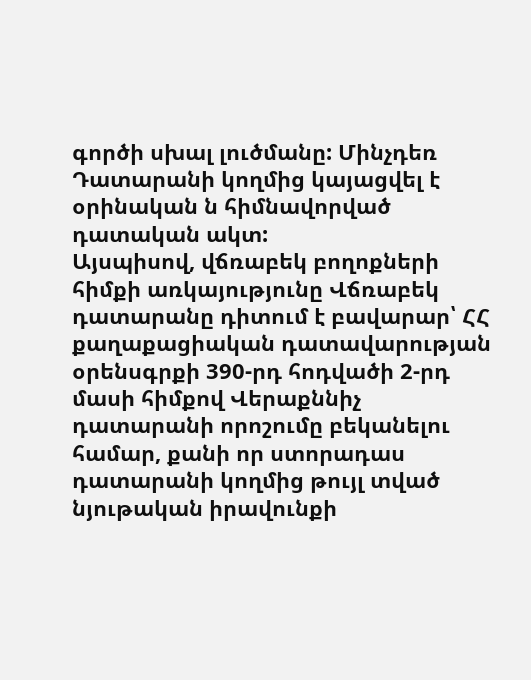գործի սխալ լուծմանը: Մինչդեռ Դատարանի կողմից կայացվել է օրինական ն հիմնավորված դատական ակտ:
Այսպիսով, վճռաբեկ բողոքների հիմքի առկայությունը Վճռաբեկ դատարանը դիտում է բավարար՝ ՀՀ քաղաքացիական դատավարության օրենսգրքի 390-րդ հոդվածի 2-րդ մասի հիմքով Վերաքննիչ դատարանի որոշումը բեկանելու համար, քանի որ ստորադաս դատարանի կողմից թույլ տված նյութական իրավունքի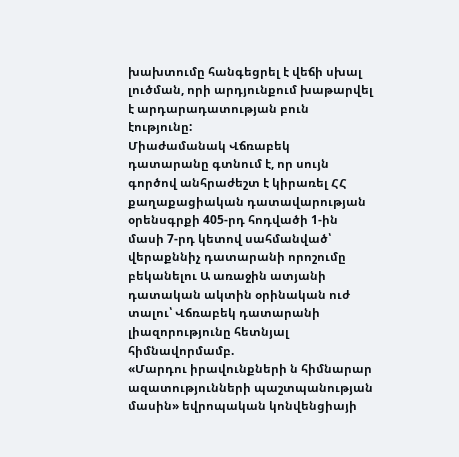խախտումը հանգեցրել է վեճի սխալ լուծման, որի արդյունքում խաթարվել է արդարադատության բուն էությունը:
Միաժամանակ Վճռաբեկ դատարանը գտնում է, որ սույն գործով անհրաժեշտ է կիրառել ՀՀ քաղաքացիական դատավարության օրենսգրքի 405-րդ հոդվածի 1-ին մասի 7-րդ կետով սահմանված՝ վերաքննիչ դատարանի որոշումը բեկանելու Ա առաջին ատյանի դատական ակտին օրինական ուժ տալու՝ Վճռաբեկ դատարանի լիազորությունը հետնյալ հիմնավորմամբ.
«Մարդու իրավունքների ն հիմնարար ազատությունների պաշտպանության մասին» եվրոպական կոնվենցիայի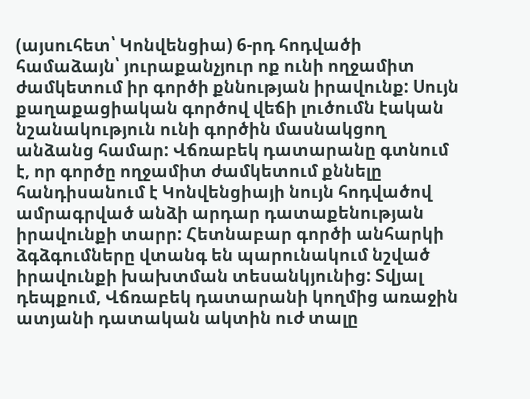(այսուհետ՝ Կոնվենցիա) 6-րդ հոդվածի համաձայն՝ յուրաքանչյուր ոք ունի ողջամիտ ժամկետում իր գործի քննության իրավունք: Սույն քաղաքացիական գործով վեճի լուծումն էական նշանակություն ունի գործին մասնակցող անձանց համար: Վճռաբեկ դատարանը գտնում է, որ գործը ողջամիտ ժամկետում քննելը հանդիսանում է Կոնվենցիայի նույն հոդվածով ամրագրված անձի արդար դատաքենության իրավունքի տարր: Հետնաբար գործի անհարկի ձգձգումները վտանգ են պարունակում նշված իրավունքի խախտման տեսանկյունից: Տվյալ դեպքում, Վճռաբեկ դատարանի կողմից առաջին ատյանի դատական ակտին ուժ տալը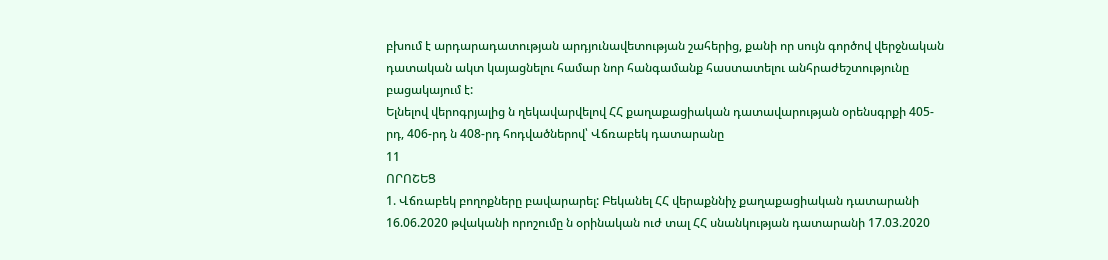բխում է արդարադատության արդյունավետության շահերից, քանի որ սույն գործով վերջնական դատական ակտ կայացնելու համար նոր հանգամանք հաստատելու անհրաժեշտությունը բացակայում է:
Ելնելով վերոգրյալից ն ղեկավարվելով ՀՀ քաղաքացիական դատավարության օրենսգրքի 405-րդ, 406-րդ ն 408-րդ հոդվածներով՝ Վճռաբեկ դատարանը
11
ՈՐՈՇԵՑ
1. Վճռաբեկ բողոքները բավարարել: Բեկանել ՀՀ վերաքննիչ քաղաքացիական դատարանի 16.06.2020 թվականի որոշումը ն օրինական ուժ տալ ՀՀ սնանկության դատարանի 17.03.2020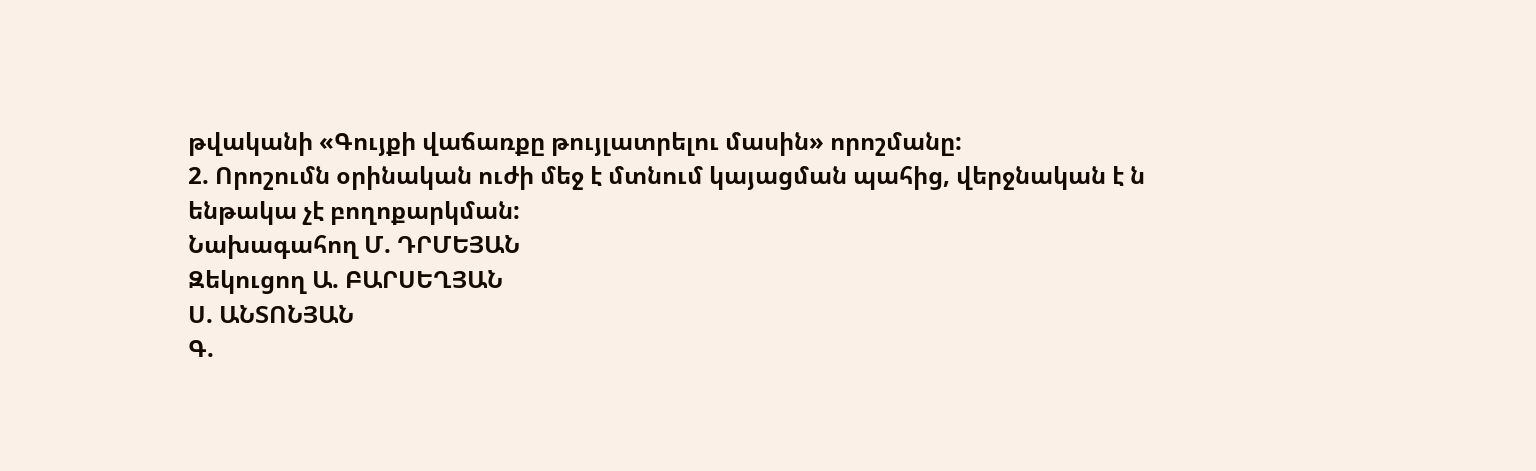թվականի «Գույքի վաճառքը թույլատրելու մասին» որոշմանը:
2. Որոշումն օրինական ուժի մեջ է մտնում կայացման պահից, վերջնական է ն ենթակա չէ բողոքարկման:
Նախագահող Մ. ԴՐՄԵՅԱՆ
Զեկուցող Ա. ԲԱՐՍԵՂՅԱՆ
Ս. ԱՆՏՈՆՅԱՆ
Գ.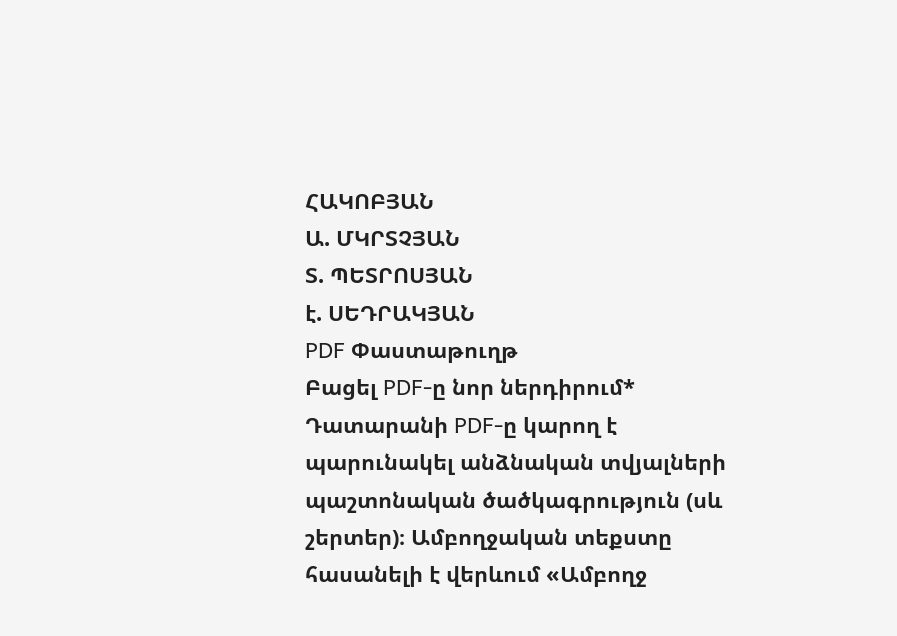ՀԱԿՈԲՅԱՆ
Ա. ՄԿՐՏՉՅԱՆ
Տ. ՊԵՏՐՈՍՅԱՆ
է. ՍԵԴՐԱԿՅԱՆ
PDF Փաստաթուղթ
Բացել PDF-ը նոր ներդիրում* Դատարանի PDF-ը կարող է պարունակել անձնական տվյալների պաշտոնական ծածկագրություն (սև շերտեր)։ Ամբողջական տեքստը հասանելի է վերևում «Ամբողջ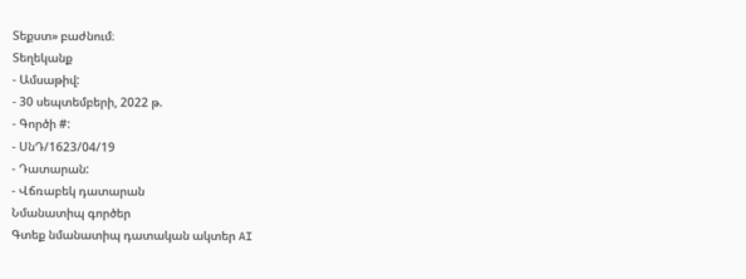Տեքստ» բաժնում։
Տեղեկանք
- Ամսաթիվ:
- 30 սեպտեմբերի, 2022 թ.
- Գործի #:
- ՍնԴ/1623/04/19
- Դատարան:
- Վճռաբեկ դատարան
Նմանատիպ գործեր
Գտեք նմանատիպ դատական ակտեր AI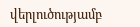վերլուծությամբ